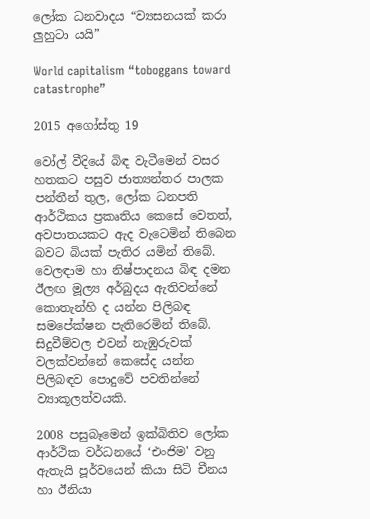ලෝක ධනවාදය “ව්‍යසනයක් කරා ලුහුටා යයි”

World capitalism “toboggans toward catastrophe”

2015 අගෝස්තු 19

වෝල් වීදියේ බිඳ වැටීමෙන් වසර හතකට පසුව ජාත්‍යන්තර පාලක පන්තීන් තුල, ලෝක ධනපති ආර්ථිකය ප්‍රකෘතිය කෙසේ වෙතත්, අවපාතයකට ඇද වැටෙමින් තිබෙන බවට බියක් පැතිර යමින් තිබේ. වෙලඳාම හා නිෂ්පාදනය බිඳ දමන ඊලඟ මූල්‍ය අර්බුදය ඇතිවන්නේ කොතැන්හි ද යන්න පිලිබඳ සමපේක්ෂන පැතිරෙමින් තිබේ. සිදුවීම්වල එවන් නැඹුරුවක් වලක්වන්නේ කෙසේද යන්න පිලිබඳව පොදුවේ පවතින්නේ ව්‍යාකූලත්වයකි.

2008 පසුබෑමෙන් ඉක්බිතිව ලෝක ආර්ථික වර්ධනයේ ‘එංජිම' වනු ඇතැයි පූර්වයෙන් කියා සිටි චීනය හා ඊනියා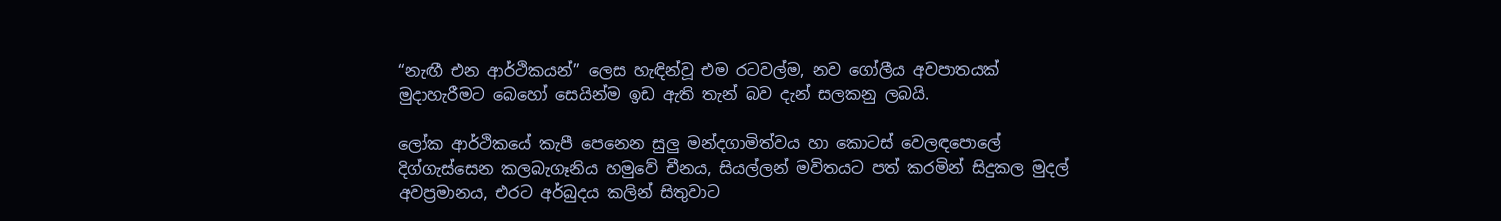“නැඟී එන ආර්ථිකයන්” ලෙස හැඳින්වූ එම රටවල්ම, නව ගෝලීය අවපාතයක් මුදාහැරීමට බෙහෝ සෙයින්ම ඉඩ ඇති තැන් බව දැන් සලකනු ලබයි.

ලෝක ආර්ථිකයේ කැපී පෙනෙන සුලු මන්දගාමිත්වය හා කොටස් වෙලඳපොලේ දිග්ගැස්සෙන කලබැගෑනිය හමුවේ චීනය, සියල්ලන් මවිතයට පත් කරමින් සිදුකල මුදල් අවප්‍රමානය, එරට අර්බුදය කලින් සිතුවාට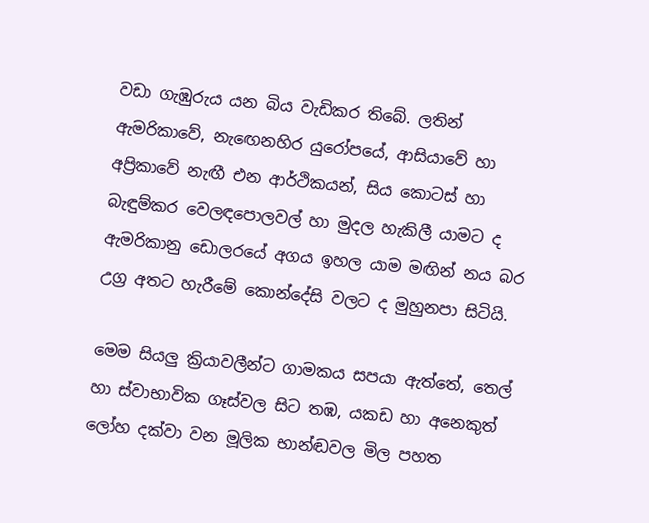වඩා ගැඹුරුය යන බිය වැඩිකර තිබේ. ලතින් ඇමරිකාවේ, නැඟෙනහිර යුරෝපයේ, ආසියාවේ හා අප්‍රිකාවේ නැඟී එන ආර්ථිකයන්, සිය කොටස් හා බැඳුම්කර වෙලඳපොලවල් හා මුදල හැකිලී යාමට ද ඇමරිකානු ඩොලරයේ අගය ඉහල යාම මඟින් නය බර උග්‍ර අතට හැරීමේ කොන්දේසි වලට ද මුහුනපා සිටියි.

මෙම සියලු ක්‍රියාවලීන්ට ගාමකය සපයා ඇත්තේ, තෙල් හා ස්වාභාවික ගෑස්වල සිට තඹ, යකඩ හා අනෙකුත් ලෝහ දක්වා වන මූලික භාන්ඬවල මිල පහත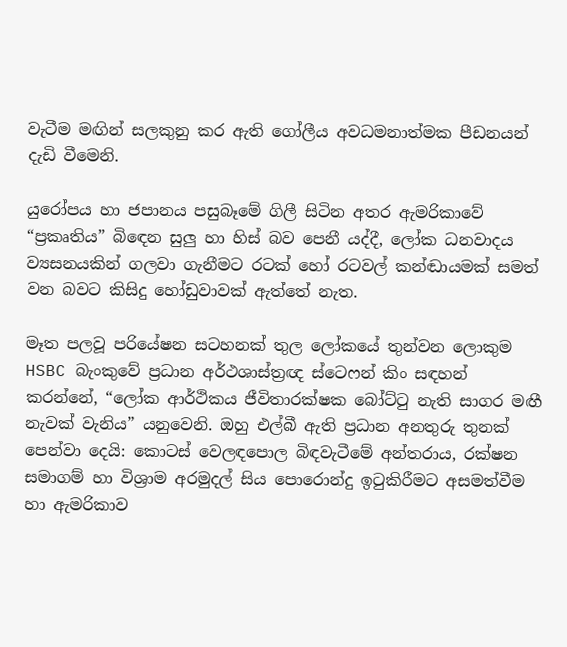වැටීම මඟින් සලකුනු කර ඇති ගෝලීය අවධමනාත්මක පීඩනයන් දැඩි වීමෙනි.

යුරෝපය හා ජපානය පසුබෑමේ ගිලී සිටින අතර ඇමරිකාවේ “ප්‍රකෘතිය” බිඳෙන සුලු හා හිස් බව පෙනී යද්දී, ලෝක ධනවාදය ව්‍යසනයකින් ගලවා ගැනීමට රටක් හෝ රටවල් කන්ඬායමක් සමත් වන බවට කිසිදු හෝඩුවාවක් ඇත්තේ නැත.

මෑත පලවූ පරියේෂන සටහනක් තුල ලෝකයේ තුන්වන ලොකුම HSBC බැංකුවේ ප්‍රධාන අර්ථශාස්ත්‍රඥ ස්ටෙෆන් කිං සඳහන් කරන්නේ, “ලෝක ආර්ථිකය ජීවිතාරක්ෂක බෝට්ටු නැති සාගර මඟී නැවක් වැනිය” යනුවෙනි. ඔහු එල්බී ඇති ප්‍රධාන අනතුරු තුනක් පෙන්වා දෙයි: කොටස් වෙලඳපොල බිඳවැටීමේ අන්තරාය, රක්ෂන සමාගම් හා විශ්‍රාම අරමුදල් සිය පොරොන්දු ඉටුකිරීමට අසමත්වීම හා ඇමරිකාව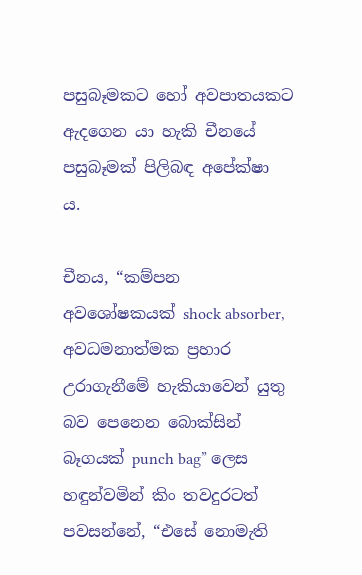පසුබෑමකට හෝ අවපාතයකට ඇදගෙන යා හැකි චීනයේ පසුබෑමක් පිලිබඳ අපේක්ෂා ය.

චීනය, “කම්පන අවශෝෂකයක් shock absorber, අවධමනාත්මක ප්‍රහාර උරාගැනීමේ හැකියාවෙන් යුතු බව පෙනෙන බොක්සින් බෑගයක් punch bag” ලෙස හඳුන්වමින් කිං තවදුරටත් පවසන්නේ, “එසේ නොමැති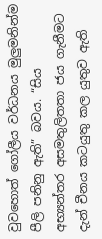වුවහොත් ගෝලීය වර්ධනය මුලුමනින්ම පීලි පනිනු ඇති” බවය. “සිය අභ්‍යන්තර අසමතුලිතතා ජය ගැනීමට දැන් චීනය කටයුතු කල යුතුව ඇති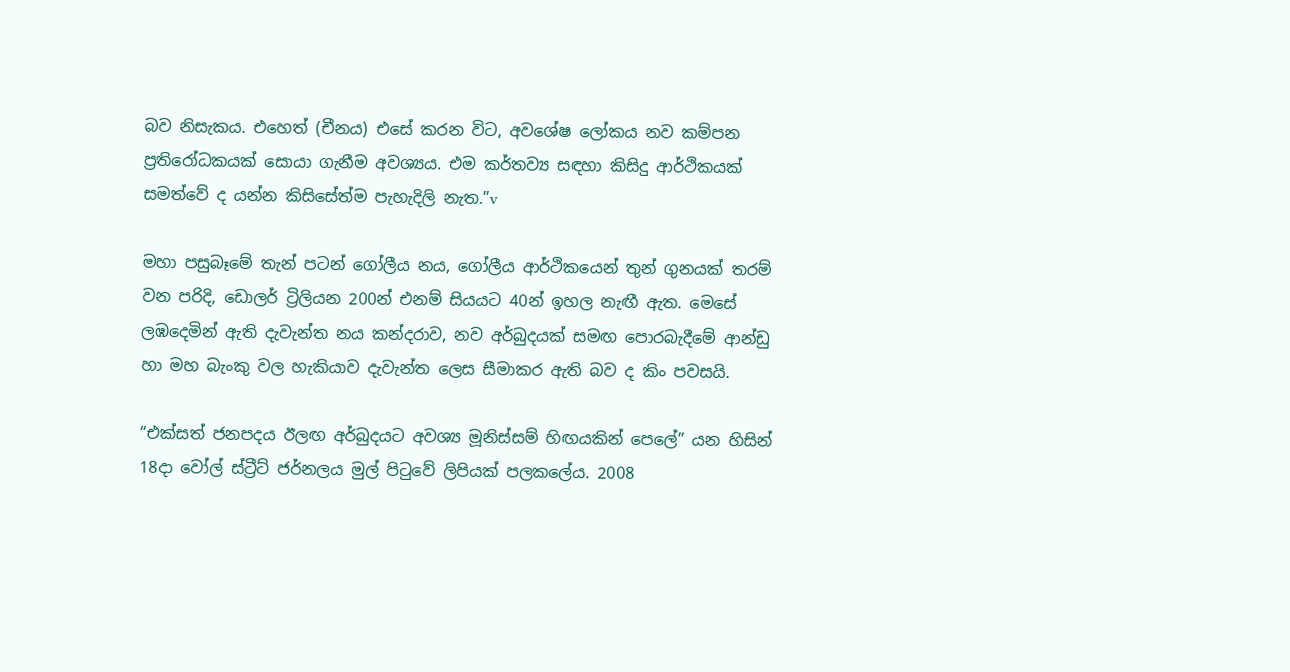බව නිසැකය. එහෙත් (චීනය) එසේ කරන විට, අවශේෂ ලෝකය නව කම්පන ප්‍රතිරෝධකයක් සොයා ගැනීම අවශ්‍යය. එම කර්තව්‍ය සඳහා කිසිදු ආර්ථිකයක් සමත්වේ ද යන්න කිසිසේත්ම පැහැදිලි නැත.”v

මහා පසුබෑමේ තැන් පටන් ගෝලීය නය, ගෝලීය ආර්ථිකයෙන් තුන් ගුනයක් තරම් වන පරිදි, ඩොලර් ට්‍රිලියන 200න් එනම් සියයට 40න් ඉහල නැඟී ඇත. මෙසේ ලඹදෙමින් ඇති දැවැන්ත නය කන්දරාව, නව අර්බුදයක් සමඟ පොරබැදීමේ ආන්ඩු හා මහ බැංකු වල හැකියාව දැවැන්ත ලෙස සීමාකර ඇති බව ද කිං පවසයි.

“එක්සත් ජනපදය ඊලඟ අර්බුදයට අවශ්‍ය මූනිස්සම් හිඟයකින් පෙලේ” යන හිසින් 18දා වෝල් ස්ට්‍රීට් ජර්නලය මුල් පිටුවේ ලිපියක් පලකලේය. 2008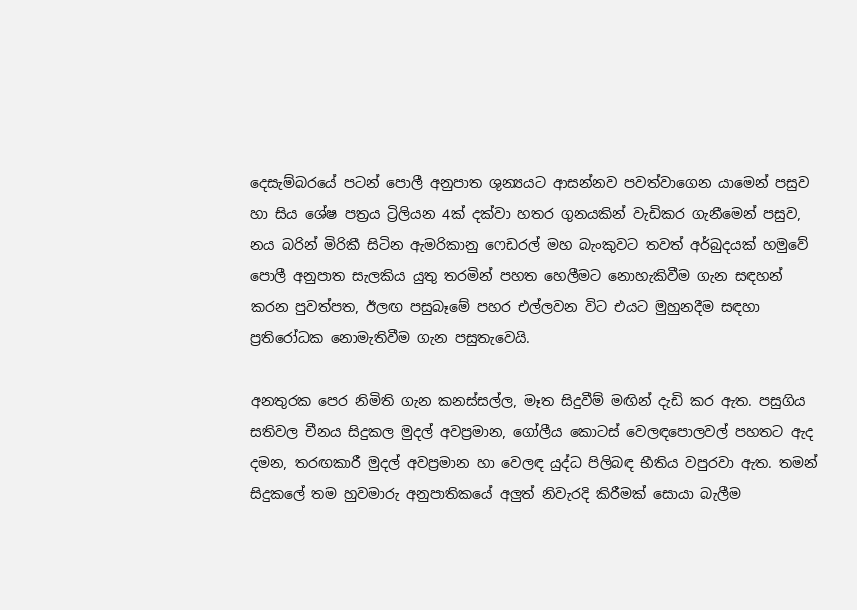දෙසැම්බරයේ පටන් පොලී අනුපාත ශුන්‍යයට ආසන්නව පවත්වාගෙන යාමෙන් පසුව හා සිය ශේෂ පත්‍රය ට්‍රිලියන 4ක් දක්වා හතර ගුනයකින් වැඩිකර ගැනීමෙන් පසුව, නය බරින් මිරිකී සිටින ඇමරිකානු ෆෙඩරල් මහ බැංකුවට තවත් අර්බුදයක් හමුවේ පොලී අනුපාත සැලකිය යුතු තරමින් පහත හෙලීමට නොහැකිවීම ගැන සඳහන් කරන පුවත්පත, ඊලඟ පසුබෑමේ පහර එල්ලවන විට එයට මුහුනදීම සඳහා ප්‍රතිරෝධක නොමැතිවීම ගැන පසුතැවෙයි.

අනතුරක පෙර නිමිති ගැන කනස්සල්ල, මෑත සිදුවීම් මඟින් දැඩි කර ඇත. පසුගිය සතිවල චීනය සිදුකල මුදල් අවප්‍රමාන, ගෝලීය කොටස් වෙලඳපොලවල් පහතට ඇද දමන, තරඟකාරී මුදල් අවප්‍රමාන හා වෙලඳ යුද්ධ පිලිබඳ භීතිය වපුරවා ඇත. තමන් සිදුකලේ තම හුවමාරු අනුපාතිකයේ අලුත් නිවැරදි කිරීමක් සොයා බැලීම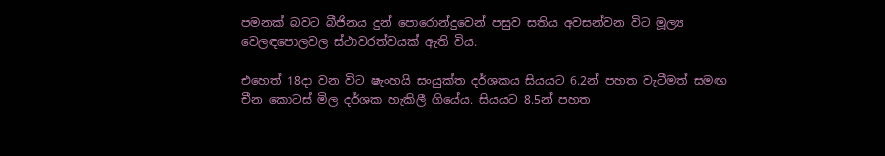පමනක් බවට බීජිනය දුන් පොරොන්දුවෙන් පසුව සතිය අවසන්වන විට මූල්‍ය වෙලඳපොලවල ස්ථාවරත්වයක් ඇති විය.

එහෙත් 18දා වන විට ෂැංහයි සංයුක්ත දර්ශකය සියයට 6.2න් පහත වැටීමත් සමඟ චීන කොටස් මිල දර්ශක හැකිලී ගියේය. සියයට 8.5න් පහත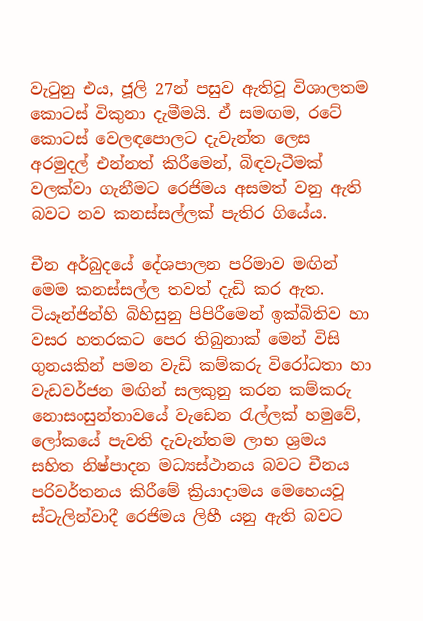වැටුනු එය, ජූලි 27න් පසුව ඇතිවූ විශාලතම කොටස් විකුනා දැමීමයි. ඒ සමඟම, රටේ කොටස් වෙලඳපොලට දැවැන්ත ලෙස අරමුදල් එන්නත් කිරීමෙන්, බිඳවැටීමක් වලක්වා ගැනීමට රෙජිමය අසමත් වනු ඇති බවට නව කනස්සල්ලක් පැතිර ගියේය.

චීන අර්බුදයේ දේශපාලන පරිමාව මඟින් මෙම කනස්සල්ල තවත් දැඩි කර ඇත. ටියෑන්ජින්හි බිහිසුනු පිපිරීමෙන් ඉක්බිතිව හා වසර හතරකට පෙර තිබුනාක් මෙන් විසි ගුනයකින් පමන වැඩි කම්කරු විරෝධතා හා වැඩවර්ජන මඟින් සලකුනු කරන කම්කරු නොසංසුන්තාවයේ වැඩෙන රැල්ලක් හමුවේ, ලෝකයේ පැවති දැවැන්තම ලාභ ශ්‍රමය සහිත නිෂ්පාදන මධ්‍යස්ථානය බවට චීනය පරිවර්තනය කිරීමේ ක්‍රියාදාමය මෙහෙයවූ ස්ටැලින්වාදී රෙජිමය ලිහී යනු ඇති බවට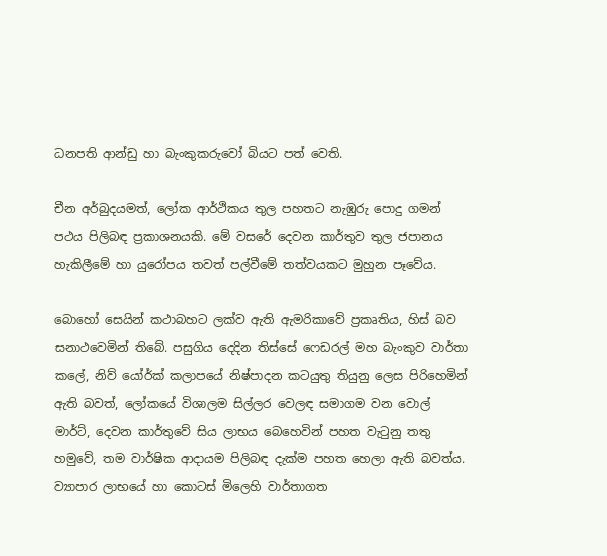ධනපති ආන්ඩු හා බැංකුකරුවෝ බියට පත් වෙති.

චීන අර්බුදයමත්, ලෝක ආර්ථිකය තුල පහතට නැඹුරු පොදු ගමන් පථය පිලිබඳ ප්‍රකාශනයකි. මේ වසරේ දෙවන කාර්තුව තුල ජපානය හැකිලීමේ හා යුරෝපය තවත් පල්වීමේ තත්වයකට මුහුන පෑවේය.

බොහෝ සෙයින් කථාබහට ලක්ව ඇති ඇමරිකාවේ ප්‍රකෘතිය, හිස් බව සනාථවෙමින් තිබේ. පසුගිය දෙදින තිස්සේ ෆෙඩරල් මහ බැංකුව වාර්තා කලේ, නිව් යෝර්ක් කලාපයේ නිෂ්පාදන කටයුතු තියුනු ලෙස පිරිහෙමින් ඇති බවත්, ලෝකයේ විශාලම සිල්ලර වෙලඳ සමාගම වන වොල් මාර්ට්, දෙවන කාර්තුවේ සිය ලාභය බෙහෙවින් පහත වැටුනු තතු හමුවේ, තම වාර්ෂික ආදායම පිලිබඳ දැක්ම පහත හෙලා ඇති බවත්ය. ව්‍යාපාර ලාභයේ හා කොටස් මිලෙහි වාර්තාගත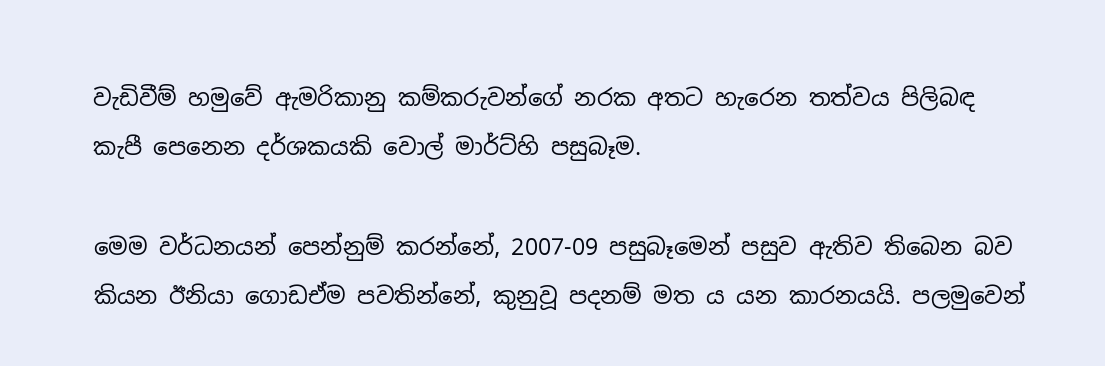වැඩිවීම් හමුවේ ඇමරිකානු කම්කරුවන්ගේ නරක අතට හැරෙන තත්වය පිලිබඳ කැපී පෙනෙන දර්ශකයකි වොල් මාර්ට්හි පසුබෑම.

මෙම වර්ධනයන් පෙන්නුම් කරන්නේ, 2007-09 පසුබෑමෙන් පසුව ඇතිව තිබෙන බව කියන ඊනියා ගොඩඒම පවතින්නේ, කුනුවූ පදනම් මත ය යන කාරනයයි. පලමුවෙන්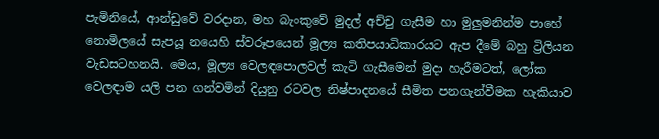පැමිනියේ, ආන්ඩුවේ වරදාන, මහ බැංකුවේ මුදල් අච්චු ගැසීම හා මුලුමනින්ම පාහේ නොමිලයේ සැපයූ නයෙහි ස්වරූපයෙන් මූල්‍ය කතිපයාධිකාරයට ඇප දීමේ බහු ට්‍රිලියන වැඩසටහනයි. මෙය, මූල්‍ය වෙලඳපොලවල් කැටි ගැසීමෙන් මුදා හැරීමටත්, ලෝක වෙලඳාම යලි පන ගන්වමින් දියුනු රටවල නිෂ්පාදනයේ සීමිත පනගැන්වීමක හැකියාව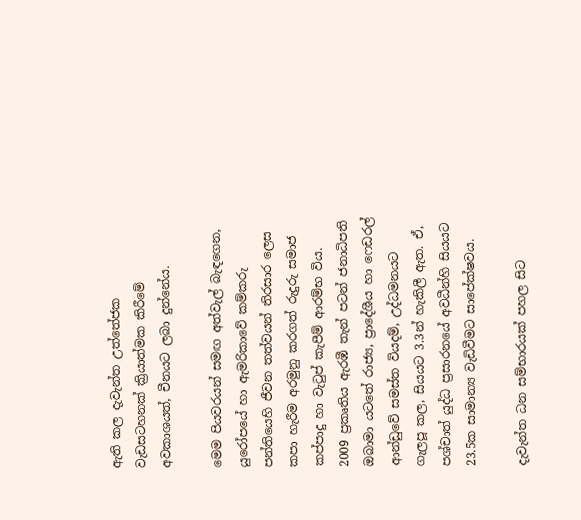ඇති කල දැවැන්ත උත්තේජක වැඩසටහනක් ක්‍රියාත්මක කිරීමේ අවකාශයත්, චීනයට ලබා දුන්නේය.

මෙම පියවරයන් සමඟ අත්වැල් බැඳගෙන, යුරෝපයේ හා ඇමරිකාවේ කම්කරු පන්තියෙහි ජීවන තත්වයන් තිරසාර ලෙස කපා හැරීම අරමුනු කරගත් රුදුරු සමාජ කප්පාදු හා වැටුප් කැපීම් ආරම්භ විය. 2009 ප්‍රකෘතිය ඇරඹී තැන් පටන් ජනාධිපති ඔබාමා යටතේ රාජ්‍ය, ප්‍රාදේශීය හා ෆෙඩරල් ආන්ඩුවේ සමස්ත වියදම්, උද්ධමනයට ගැලපූ කල, සියයට 3.3න් හැකිලී ඇත. ඒ, පශ්චාත් යුද්ධ ප්‍රසාරනයේ අවධීන්හි සියයට 23.5ක සාමාන්‍ය වැඩිවීමට සාපේක්ෂවය.

දැවැන්ත ධන සම්භාරයක් පහල සිට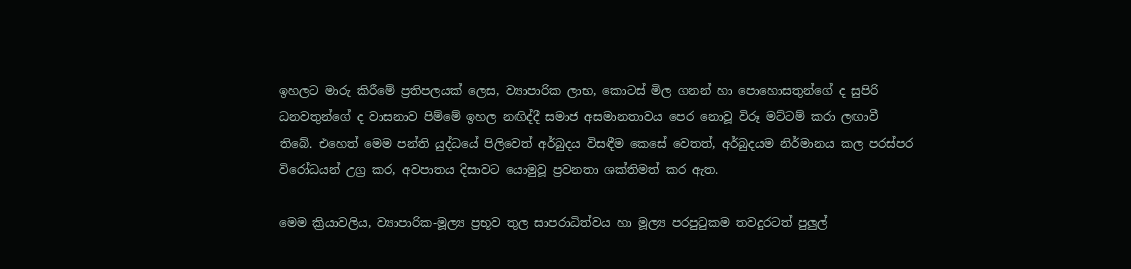ඉහලට මාරු කිරීමේ ප්‍රතිපලයක් ලෙස, ව්‍යාපාරික ලාභ, කොටස් මිල ගනන් හා පොහොසතුන්ගේ ද සුපිරි ධනවතුන්ගේ ද වාසනාව පිම්මේ ඉහල නඟිද්දී සමාජ අසමානතාවය පෙර නොවූ විරූ මට්ටම් කරා ලඟාවී තිබේ. එහෙත් මෙම පන්ති යුද්ධයේ පිලිවෙත් අර්බුදය විසඳීම කෙසේ වෙතත්, අර්බුදයම නිර්මානය කල පරස්පර විරෝධයන් උග්‍ර කර, අවපාතය දිසාවට යොමුවූ ප්‍රවනතා ශක්තිමත් කර ඇත.

මෙම ක්‍රියාවලිය, ව්‍යාපාරික-මූල්‍ය ප්‍රභූව තුල සාපරාධිත්වය හා මූල්‍ය පරපුටුකම තවදුරටත් පුලුල්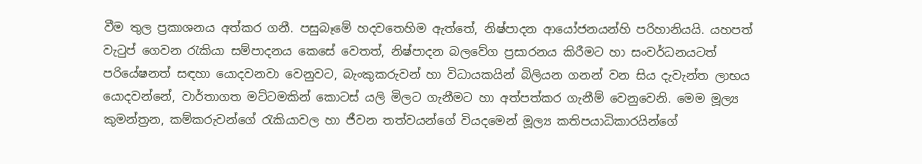වීම තුල ප්‍රකාශනය අත්කර ගනී. පසුබෑමේ හදවතෙහිම ඇත්තේ, නිෂ්පාදන ආයෝජනයන්හි පරිහානියයි. යහපත් වැටුප් ගෙවන රැකියා සම්පාදනය කෙසේ වෙතත්, නිෂ්පාදන බලවේග ප්‍රසාරනය කිරීමට හා සංවර්ධනයටත් පරියේෂනත් සඳහා යොදවනවා වෙනුවට, බැංකුකරුවන් හා විධායකයින් බිලියන ගනන් වන සිය දැවැන්ත ලාභය යොදවන්නේ, වාර්තාගත මට්ටමකින් කොටස් යලි මිලට ගැනීමට හා අත්පත්කර ගැනීම් වෙනුවෙනි. මෙම මූල්‍ය කුමන්ත්‍රන, කම්කරුවන්ගේ රැකියාවල හා ජීවන තත්වයන්ගේ වියදමෙන් මූල්‍ය කතිපයාධිකාරයින්ගේ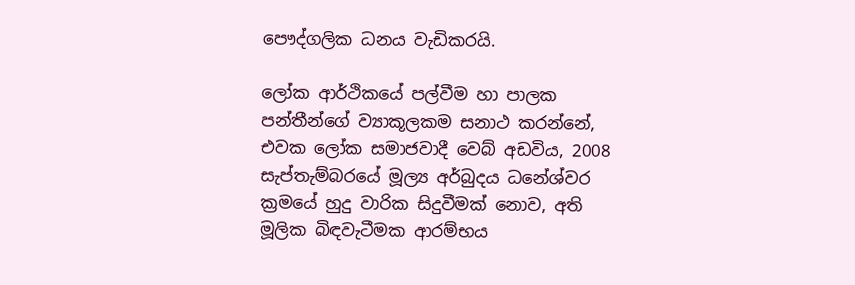පෞද්ගලික ධනය වැඩිකරයි.

ලෝක ආර්ථිකයේ පල්වීම හා පාලක පන්තීන්ගේ ව්‍යාකූලකම සනාථ කරන්නේ, එවක ලෝක සමාජවාදී වෙබ් අඩවිය, 2008 සැප්තැම්බරයේ මූල්‍ය අර්බුදය ධනේශ්වර ක්‍රමයේ හුදු වාරික සිදුවීමක් නොව, අති මූලික බිඳවැටීමක ආරම්භය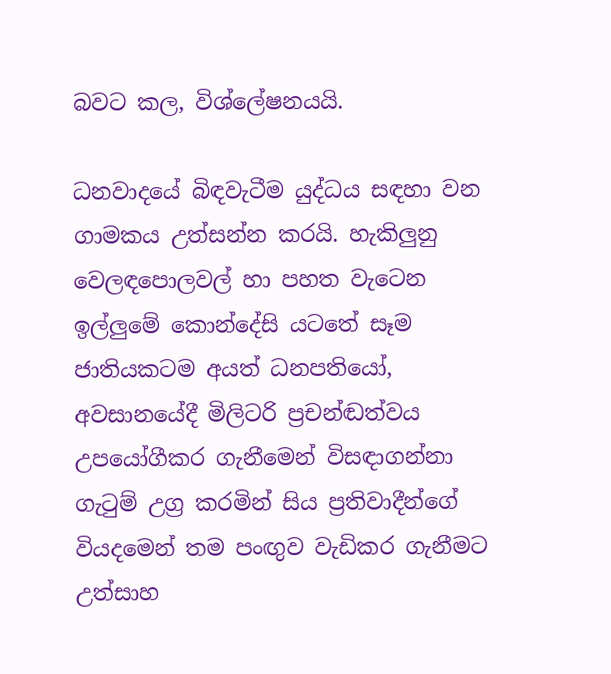බවට කල, විශ්ලේෂනයයි.

ධනවාදයේ බිඳවැටීම යුද්ධය සඳහා වන ගාමකය උත්සන්න කරයි. හැකිලුනු වෙලඳපොලවල් හා පහත වැටෙන ඉල්ලුමේ කොන්දේසි යටතේ සෑම ජාතියකටම අයත් ධනපතියෝ, අවසානයේදී මිලිටරි ප්‍රචන්ඬත්වය උපයෝගීකර ගැනීමෙන් විසඳාගන්නා ගැටුම් උග්‍ර කරමින් සිය ප්‍රතිවාදීන්ගේ වියදමෙන් තම පංඟුව වැඩිකර ගැනීමට උත්සාහ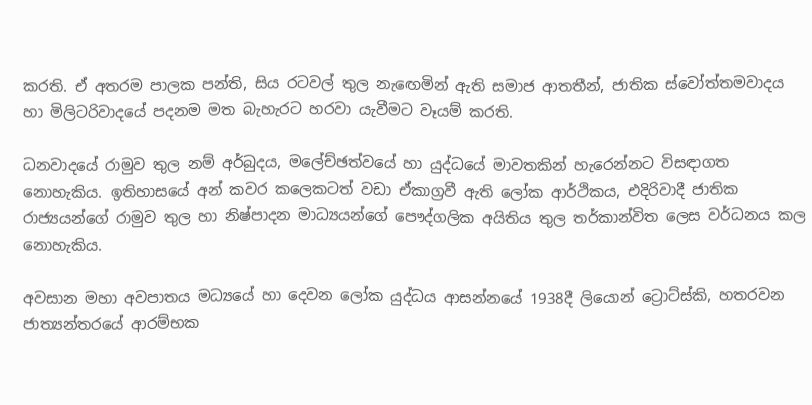කරති. ඒ අතරම පාලක පන්ති, සිය රටවල් තුල නැඟෙමින් ඇති සමාජ ආතතීන්, ජාතික ස්වෝත්තමවාදය හා මිලිටරිවාදයේ පදනම මත බැහැරට හරවා යැවීමට වෑයම් කරති.

ධනවාදයේ රාමුව තුල නම් අර්බුදය, මලේච්ඡත්වයේ හා යුද්ධයේ මාවතකින් හැරෙන්නට විසඳාගත නොහැකිය. ඉතිහාසයේ අන් කවර කලෙකටත් වඩා ඒකාග්‍රවී ඇති ලෝක ආර්ථිකය, එදිරිවාදී ජාතික රාජ්‍යයන්ගේ රාමුව තුල හා නිෂ්පාදන මාධ්‍යයන්ගේ පෞද්ගලික අයිතිය තුල තර්කාන්විත ලෙස වර්ධනය කල නොහැකිය.

අවසාන මහා අවපාතය මධ්‍යයේ හා දෙවන ලෝක යුද්ධය ආසන්නයේ 1938දී ලියොන් ට්‍රොට්ස්කි, හතරවන ජාත්‍යන්තරයේ ආරම්භක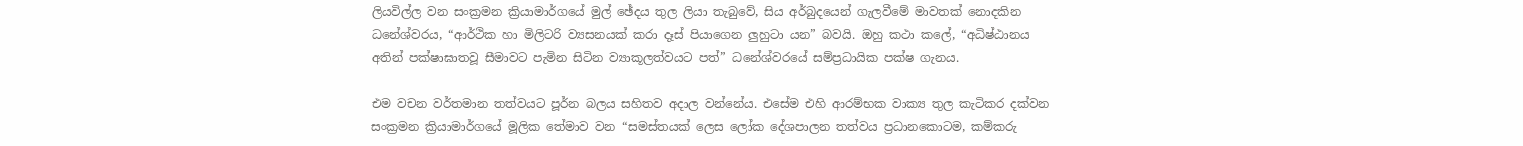ලියවිල්ල වන සංක්‍රමන ක්‍රියාමාර්ගයේ මුල් ඡේදය තුල ලියා තැබුවේ, සිය අර්බුදයෙන් ගැලවීමේ මාවතක් නොදකින ධනේශ්වරය, “ආර්ථික හා මිලිටරි ව්‍යසනයක් කරා දෑස් පියාගෙන ලුහුටා යන” බවයි. ඔහු කථා කලේ, “අධිෂ්ඨානය අතින් පක්ෂාඝාතවූ සීමාවට පැමින සිටින ව්‍යාකූලත්වයට පත්” ධනේශ්වරයේ සම්ප්‍රධායික පක්ෂ ගැනය.

එම වචන වර්තමාන තත්වයට පූර්න බලය සහිතව අදාල වන්නේය. එසේම එහි ආරම්භක වාක්‍ය තුල කැටිකර දක්වන සංක්‍රමන ක්‍රියාමාර්ගයේ මූලික තේමාව වන “සමස්තයක් ලෙස ලෝක දේශපාලන තත්වය ප්‍රධානකොටම, කම්කරු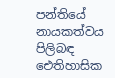පන්තියේ නායකත්වය පිලිබඳ ඓතිහාසික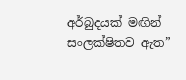අර්බුදයක් මඟින් සංලක්ෂිතව ඇත”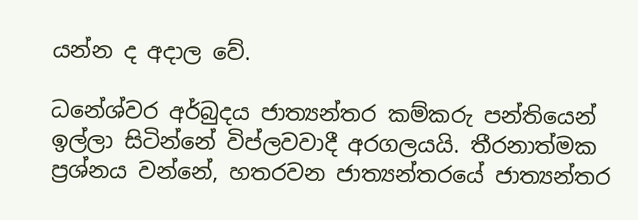යන්න ද අදාල වේ.

ධනේශ්වර අර්බුදය ජාත්‍යන්තර කම්කරු පන්තියෙන් ඉල්ලා සිටින්නේ විප්ලවවාදී අරගලයයි. තීරනාත්මක ප්‍රශ්නය වන්නේ, හතරවන ජාත්‍යන්තරයේ ජාත්‍යන්තර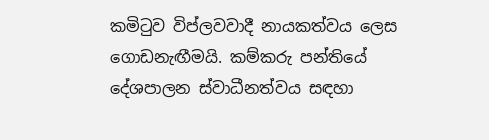කමිටුව විප්ලවවාදී නායකත්වය ලෙස ගොඩනැඟීමයි. කම්කරු පන්තියේ දේශපාලන ස්වාධීනත්වය සඳහා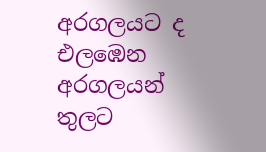අරගලයට ද එලඹෙන අරගලයන් තුලට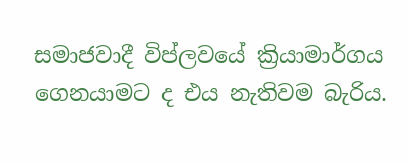සමාජවාදී විප්ලවයේ ක්‍රියාමාර්ගය ගෙනයාමට ද එය නැතිවම බැරිය.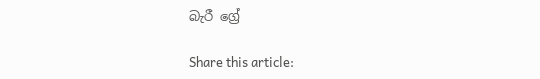බැරී ග්‍රේ

Share this article: